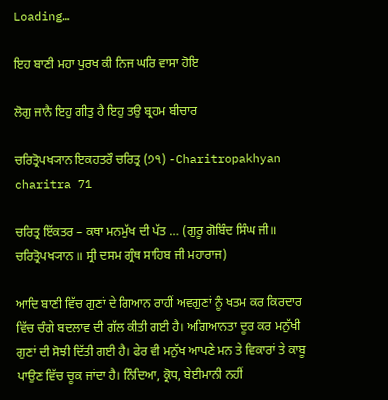Loading…

ਇਹ ਬਾਣੀ ਮਹਾ ਪੁਰਖ ਕੀ ਨਿਜ ਘਰਿ ਵਾਸਾ ਹੋਇ

ਲੋਗੁ ਜਾਨੈ ਇਹੁ ਗੀਤੁ ਹੈ ਇਹੁ ਤਉ ਬ੍ਰਹਮ ਬੀਚਾਰ

ਚਰਿਤ੍ਰੋਪਖ੍ਯਾਨ ਇਕਹਤਰੌ ਚਰਿਤ੍ਰ (੭੧) -Charitropakhyan charitra 71

ਚਰਿਤ੍ਰ ਇੱਕਤਰ – ਕਥਾ ਮਨਮੁੱਖ ਦੀ ਪੱਤ … (ਗੁਰੂ ਗੋਬਿੰਦ ਸਿੰਘ ਜੀ॥ ਚਰਿਤ੍ਰੋਪਖ੍ਯਾਨ ॥ ਸ੍ਰੀ ਦਸਮ ਗ੍ਰੰਥ ਸਾਹਿਬ ਜੀ ਮਹਾਰਾਜ)

ਆਦਿ ਬਾਣੀ ਵਿੱਚ ਗੁਣਾਂ ਦੇ ਗਿਆਨ ਰਾਹੀਂ ਅਵਗੁਣਾਂ ਨੂੰ ਖਤਮ ਕਰ ਕਿਰਦਾਰ ਵਿੱਚ ਚੰਗੇ ਬਦਲਾਵ ਦੀ ਗੱਲ ਕੀਤੀ ਗਈ ਹੈ। ਅਗਿਆਨਤਾ ਦੂਰ ਕਰ ਮਨੁੱਖੀ ਗੁਣਾਂ ਦੀ ਸੋਝੀ ਦਿੱਤੀ ਗਈ ਹੈ। ਫੇਰ ਵੀ ਮਨੁੱਖ ਆਪਣੇ ਮਨ ਤੇ ਵਿਕਾਰਾਂ ਤੇ ਕਾਬੂ ਪਾਉਣ ਵਿੱਚ ਚੂਕ ਜਾਂਦਾ ਹੈ। ਨਿੰਦਿਆ, ਕ੍ਰੋਧ, ਬੇਈਮਾਨੀ ਨਹੀਂ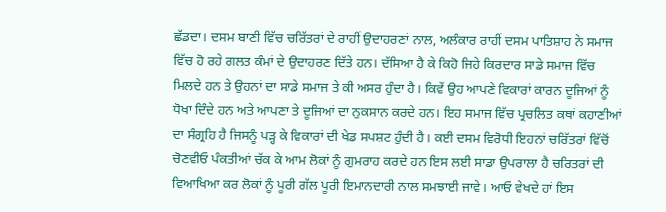ਛੱਡਦਾ। ਦਸਮ ਬਾਣੀ ਵਿੱਚ ਚਰਿੱਤਰਾਂ ਦੇ ਰਾਹੀਂ ਉਦਾਹਰਣਾਂ ਨਾਲ, ਅਲੰਕਾਰ ਰਾਹੀਂ ਦਸਮ ਪਾਤਿਸ਼ਾਹ ਨੇ ਸਮਾਜ ਵਿੱਚ ਹੋ ਰਹੇ ਗਲਤ ਕੰਮਾਂ ਦੇ ਉਦਾਹਰਣ ਦਿੱਤੇ ਹਨ। ਦੱਸਿਆ ਹੈ ਕੇ ਕਿਹੋ ਜਿਹੇ ਕਿਰਦਾਰ ਸਾਡੇ ਸਮਾਜ ਵਿੱਚ ਮਿਲਦੇ ਹਨ ਤੇ ਉਹਨਾਂ ਦਾ ਸਾਡੇ ਸਮਾਜ ਤੇ ਕੀ ਅਸਰ ਹੁੰਦਾ ਹੈ। ਕਿਵੇਂ ਉਹ ਆਪਣੇ ਵਿਕਾਰਾਂ ਕਾਰਨ ਦੂਜਿਆਂ ਨੂੰ ਧੋਖਾ ਦਿੰਦੇ ਹਨ ਅਤੇ ਆਪਣਾ ਤੇ ਦੂਜਿਆਂ ਦਾ ਨੁਕਸਾਨ ਕਰਦੇ ਹਨ। ਇਹ ਸਮਾਜ ਵਿੱਚ ਪ੍ਰਚਲਿਤ ਕਥਾਂ ਕਹਾਣੀਆਂ ਦਾ ਸੰਗ੍ਰਹਿ ਹੈ ਜਿਸਨੂੰ ਪੜ੍ਹ ਕੇ ਵਿਕਾਰਾਂ ਦੀ ਖੇਡ ਸਪਸ਼ਟ ਹੁੰਦੀ ਹੈ। ਕਈ ਦਸਮ ਵਿਰੋਧੀ ਇਹਨਾਂ ਚਰਿੱਤਰਾਂ ਵਿੱਚੋਂ ਚੋਣਵੀਓ ਪੰਕਤੀਆਂ ਚੱਕ ਕੇ ਆਮ ਲੋਕਾਂ ਨੂੰ ਗੁਮਰਾਹ ਕਰਦੇ ਹਨ ਇਸ ਲਈ ਸਾਡਾ ਉਪਰਾਲਾ ਹੈ ਚਰਿਤਰਾਂ ਦੀ ਵਿਆਖਿਆ ਕਰ ਲੋਕਾਂ ਨੂੰ ਪੂਰੀ ਗੱਲ ਪੂਰੀ ਇਮਾਨਦਾਰੀ ਨਾਲ ਸਮਝਾਈ ਜਾਵੇ। ਆਓ ਵੇਖਦੇ ਹਾਂ ਇਸ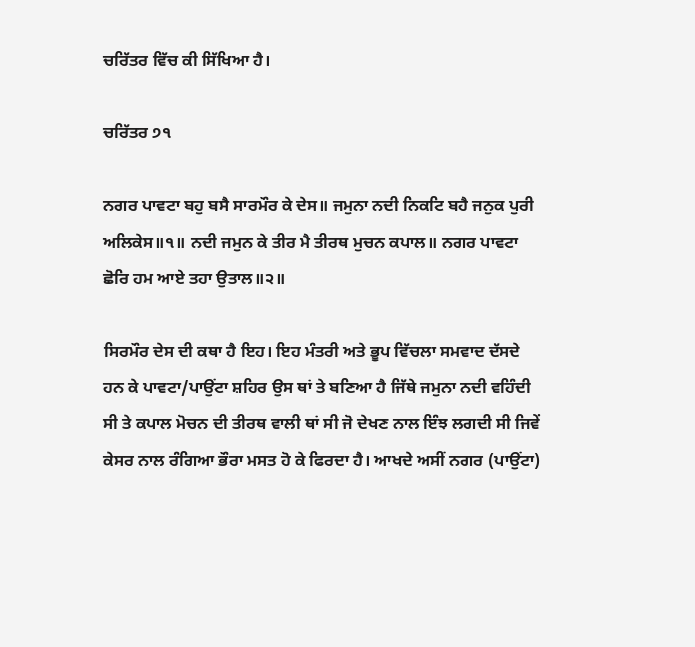ਚਰਿੱਤਰ ਵਿੱਚ ਕੀ ਸਿੱਖਿਆ ਹੈ।

ਚਰਿੱਤਰ ੭੧

ਨਗਰ ਪਾਵਟਾ ਬਹੁ ਬਸੈ ਸਾਰਮੌਰ ਕੇ ਦੇਸ॥ ਜਮੁਨਾ ਨਦੀ ਨਿਕਟਿ ਬਹੈ ਜਨੁਕ ਪੁਰੀ ਅਲਿਕੇਸ॥੧॥ ਨਦੀ ਜਮੁਨ ਕੇ ਤੀਰ ਮੈ ਤੀਰਥ ਮੁਚਨ ਕਪਾਲ॥ ਨਗਰ ਪਾਵਟਾ ਛੋਰਿ ਹਮ ਆਏ ਤਹਾ ਉਤਾਲ॥੨॥

ਸਿਰਮੌਰ ਦੇਸ ਦੀ ਕਥਾ ਹੈ ਇਹ। ਇਹ ਮੰਤਰੀ ਅਤੇ ਭੂਪ ਵਿੱਚਲਾ ਸਮਵਾਦ ਦੱਸਦੇ ਹਨ ਕੇ ਪਾਵਟਾ/ਪਾਉਂਟਾ ਸ਼ਹਿਰ ਉਸ ਥਾਂ ਤੇ ਬਣਿਆ ਹੈ ਜਿੱਥੇ ਜਮੁਨਾ ਨਦੀ ਵਹਿੰਦੀ ਸੀ ਤੇ ਕਪਾਲ ਮੋਚਨ ਦੀ ਤੀਰਥ ਵਾਲੀ ਥਾਂ ਸੀ ਜੋ ਦੇਖਣ ਨਾਲ ਇੰਝ ਲਗਦੀ ਸੀ ਜਿਵੇਂ ਕੇਸਰ ਨਾਲ ਰੰਗਿਆ ਭੌਰਾ ਮਸਤ ਹੋ ਕੇ ਫਿਰਦਾ ਹੈ। ਆਖਦੇ ਅਸੀਂ ਨਗਰ (ਪਾਉਂਟਾ)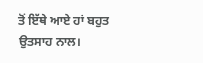ਤੋਂ ਇੱਥੇ ਆਏ ਹਾਂ ਬਹੁਤ ਉਤਸਾਹ ਨਾਲ।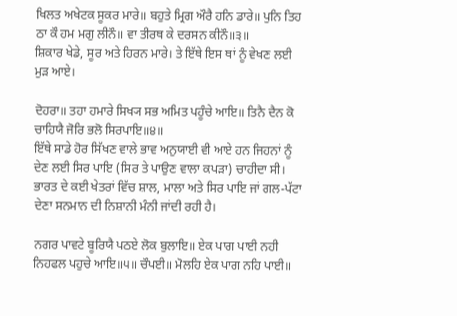ਖਿਲਤ ਅਖੇਟਕ ਸੂਕਰ ਮਾਰੇ॥ ਬਹੁਤੇ ਮ੍ਰਿਗ ਔਰੈ ਹਨਿ ਡਾਰੇ॥ ਪੁਨਿ ਤਿਹ ਠਾ ਕੌ ਹਮ ਮਗੁ ਲੀਨੌ॥ ਵਾ ਤੀਰਥ ਕੇ ਦਰਸਨ ਕੀਨੌ॥੩॥
ਸ਼ਿਕਾਰ ਖੇਡੇ, ਸੂਰ ਅਤੇ ਹਿਰਨ ਮਾਰੇ। ਤੇ ਇੱਥੇ ਇਸ ਥਾਂ ਨੂੰ ਵੇਖਣ ਲਈ ਮੁੜ ਆਏ।

ਦੋਹਰਾ॥ ਤਹਾ ਹਮਾਰੇ ਸਿਖ੍ਯ ਸਭ ਅਮਿਤ ਪਹੂੰਚੇ ਆਇ॥ ਤਿਨੈ ਦੈਨ ਕੋ ਚਾਹਿਯੈ ਜੋਰਿ ਭਲੋ ਸਿਰਪਾਇ॥੪॥
ਇੱਥੇ ਸਾਡੇ ਹੋਰ ਸਿੱਖਣ ਵਾਲੇ ਭਾਵ ਅਨੁਯਾਈ ਵੀ ਆਏ ਹਨ ਜਿਹਨਾਂ ਨੂੰ ਦੇਣ ਲਈ ਸਿਰ ਪਾਇ (ਸਿਰ ਤੇ ਪਾਉਣ ਵਾਲਾ ਕਪੜਾ) ਚਾਹੀਦਾ ਸੀ। ਭਾਰਤ ਦੇ ਕਈ ਖੇਤਰਾਂ ਵਿੱਚ ਸ਼ਾਲ, ਮਾਲਾ ਅਤੇ ਸਿਰ ਪਾਇ ਜਾਂ ਗਲ-ਪੱਟਾ ਦੇਣਾ ਸਨਮਾਨ ਦੀ ਨਿਸ਼ਾਨੀ ਮੰਨੀ ਜਾਂਦੀ ਰਹੀ ਹੈ।

ਨਗਰ ਪਾਵਟੇ ਬੂਰਿਯੈ ਪਠਏ ਲੋਕ ਬੁਲਾਇ॥ ਏਕ ਪਾਗ ਪਾਈ ਨਹੀ ਨਿਹਫਲ ਪਹੁਚੇ ਆਇ॥੫॥ ਚੌਪਈ॥ ਮੋਲਹਿ ਏਕ ਪਾਗ ਨਹਿ ਪਾਈ॥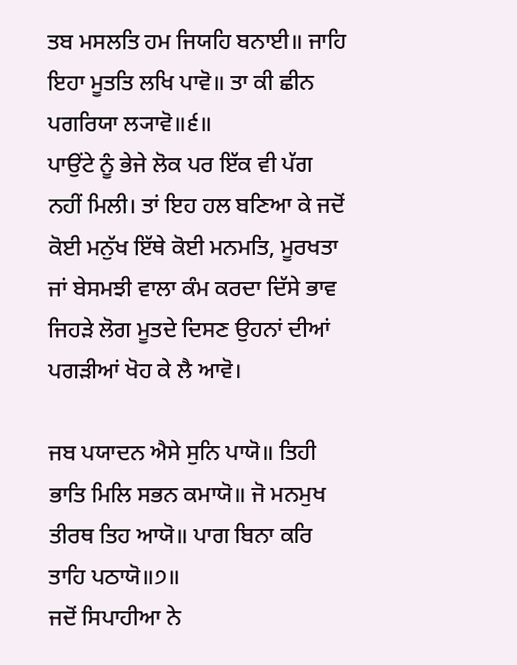ਤਬ ਮਸਲਤਿ ਹਮ ਜਿਯਹਿ ਬਨਾਈ॥ ਜਾਹਿ ਇਹਾ ਮੂਤਤਿ ਲਖਿ ਪਾਵੋ॥ ਤਾ ਕੀ ਛੀਨ ਪਗਰਿਯਾ ਲ੍ਯਾਵੋ॥੬॥
ਪਾਉਂਟੇ ਨੂੰ ਭੇਜੇ ਲੋਕ ਪਰ ਇੱਕ ਵੀ ਪੱਗ ਨਹੀਂ ਮਿਲੀ। ਤਾਂ ਇਹ ਹਲ ਬਣਿਆ ਕੇ ਜਦੋਂ ਕੋਈ ਮਨੁੱਖ ਇੱਥੇ ਕੋਈ ਮਨਮਤਿ, ਮੂਰਖਤਾ ਜਾਂ ਬੇਸਮਝੀ ਵਾਲਾ ਕੰਮ ਕਰਦਾ ਦਿੱਸੇ ਭਾਵ ਜਿਹੜੇ ਲੋਗ ਮੂਤਦੇ ਦਿਸਣ ਉਹਨਾਂ ਦੀਆਂ ਪਗੜੀਆਂ ਖੋਹ ਕੇ ਲੈ ਆਵੋ।

ਜਬ ਪਯਾਦਨ ਐਸੇ ਸੁਨਿ ਪਾਯੋ॥ ਤਿਹੀ ਭਾਤਿ ਮਿਲਿ ਸਭਨ ਕਮਾਯੋ॥ ਜੋ ਮਨਮੁਖ ਤੀਰਥ ਤਿਹ ਆਯੋ॥ ਪਾਗ ਬਿਨਾ ਕਰਿ ਤਾਹਿ ਪਠਾਯੋ॥੭॥
ਜਦੋਂ ਸਿਪਾਹੀਆ ਨੇ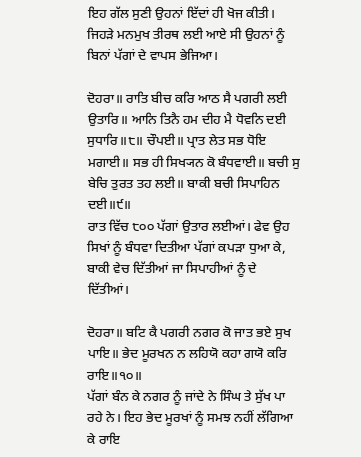ਇਹ ਗੱਲ ਸੁਣੀ ਉਹਨਾਂ ਇੱਦਾਂ ਹੀ ਖੋਜ ਕੀਤੀ। ਜਿਹੜੇ ਮਨਮੁਖ ਤੀਰਥ ਲਈ ਆਏ ਸੀ ਉਹਨਾਂ ਨੂੰ ਬਿਨਾਂ ਪੱਗਾਂ ਦੇ ਵਾਪਸ ਭੇਜਿਆ।

ਦੋਹਰਾ॥ ਰਾਤਿ ਬੀਚ ਕਰਿ ਆਠ ਸੈ ਪਗਰੀ ਲਈ ਉਤਾਰਿ॥ ਆਨਿ ਤਿਨੈ ਹਮ ਦੀਹ ਮੈ ਧੋਵਨਿ ਦਈ ਸੁਧਾਰਿ॥੮॥ ਚੌਪਈ॥ ਪ੍ਰਾਤ ਲੇਤ ਸਭ ਧੋਇ ਮਗਾਈ॥ ਸਭ ਹੀ ਸਿਖ੍ਯਨ ਕੋ ਬੰਧਵਾਈ॥ ਬਚੀ ਸੁ ਬੇਚਿ ਤੁਰਤ ਤਹ ਲਈ॥ ਬਾਕੀ ਬਚੀ ਸਿਪਾਹਿਨ ਦਈ॥੯॥
ਰਾਤ ਵਿੱਚ ੮੦੦ ਪੱਗਾਂ ਉਤਾਰ ਲਈਆਂ। ਫੇਵ ਉਹ ਸਿਖਾਂ ਨੂੰ ਬੰਧਵਾ ਦਿਤੀਆ ਪੱਗਾਂ ਕਪੜਾ ਧੁਆ ਕੇ, ਬਾਕੀ ਵੇਚ ਦਿੱਤੀਆਂ ਜਾ ਸਿਪਾਹੀਆਂ ਨੂੰ ਦੇ ਦਿੱਤੀਆਂ।

ਦੋਹਰਾ॥ ਬਟਿ ਕੈ ਪਗਰੀ ਨਗਰ ਕੋ ਜਾਤ ਭਏ ਸੁਖ ਪਾਇ॥ ਭੇਦ ਮੂਰਖਨ ਨ ਲਹਿਯੋ ਕਹਾ ਗਯੋ ਕਰਿ ਰਾਇ॥੧੦॥
ਪੱਗਾਂ ਬੰਨ ਕੇ ਨਗਰ ਨੂੰ ਜਾਂਦੇ ਨੇ ਸਿੰਘ ਤੇ ਸੁੱਖ ਪਾ ਰਹੇ ਨੇ। ਇਹ ਭੇਦ ਮੂਰਖਾਂ ਨੂੰ ਸਮਝ ਨਹੀਂ ਲੱਗਿਆ ਕੇ ਰਾਇ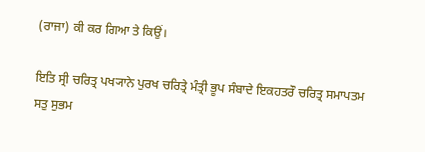(ਰਾਜਾ) ਕੀ ਕਰ ਗਿਆ ਤੇ ਕਿਉਂ।

ਇਤਿ ਸ੍ਰੀ ਚਰਿਤ੍ਰ ਪਖ੍ਯਾਨੇ ਪੁਰਖ ਚਰਿਤ੍ਰੇ ਮੰਤ੍ਰੀ ਭੂਪ ਸੰਬਾਦੇ ਇਕਹਤਰੌ ਚਰਿਤ੍ਰ ਸਮਾਪਤਮ ਸਤੁ ਸੁਭਮ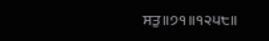ਸਤੁ॥੭੧॥੧੨੫੮॥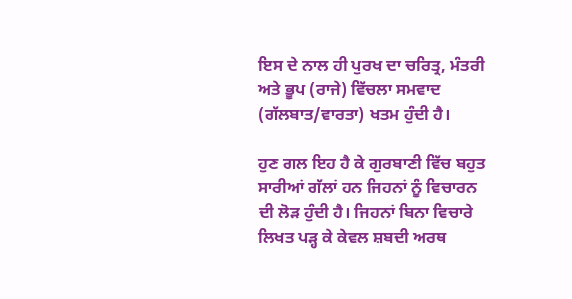ਇਸ ਦੇ ਨਾਲ ਹੀ ਪੁਰਖ ਦਾ ਚਰਿਤ੍ਰ, ਮੰਤਰੀ ਅਤੇ ਭੂਪ (ਰਾਜੇ) ਵਿੱਚਲਾ ਸਮਵਾਦ (ਗੱਲਬਾਤ/ਵਾਰਤਾ) ਖਤਮ ਹੁੰਦੀ ਹੈ।

ਹੁਣ ਗਲ ਇਹ ਹੈ ਕੇ ਗੁਰਬਾਣੀ ਵਿੱਚ ਬਹੁਤ ਸਾਰੀਆਂ ਗੱਲਾਂ ਹਨ ਜਿਹਨਾਂ ਨੂੰ ਵਿਚਾਰਨ ਦੀ ਲੋੜ ਹੁੰਦੀ ਹੈ। ਜਿਹਨਾਂ ਬਿਨਾ ਵਿਚਾਰੇ ਲਿਖਤ ਪੜ੍ਹ ਕੇ ਕੇਵਲ ਸ਼ਬਦੀ ਅਰਥ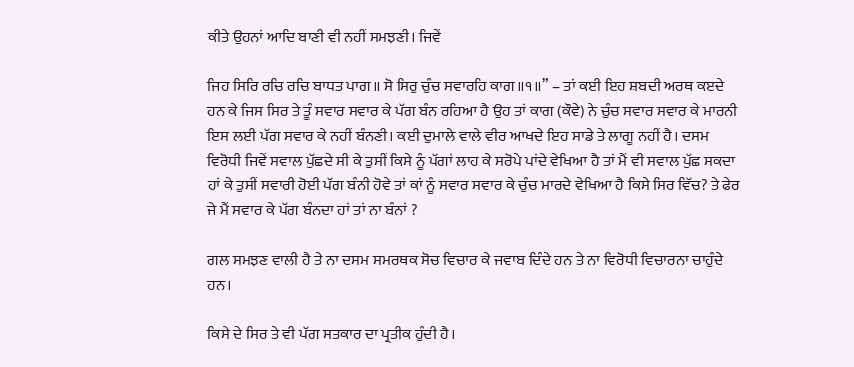ਕੀਤੇ ਉਹਨਾਂ ਆਦਿ ਬਾਣੀ ਵੀ ਨਹੀਂ ਸਮਝਣੀ। ਜਿਵੇਂ

ਜਿਹ ਸਿਰਿ ਰਚਿ ਰਚਿ ਬਾਧਤ ਪਾਗ॥ ਸੋ ਸਿਰੁ ਚੁੰਚ ਸਵਾਰਹਿ ਕਾਗ॥੧॥” – ਤਾਂ ਕਈ ਇਹ ਸ਼ਬਦੀ ਅਰਥ ਕੲਦੇ ਹਨ ਕੇ ਜਿਸ ਸਿਰ ਤੇ ਤੂੰ ਸਵਾਰ ਸਵਾਰ ਕੇ ਪੱਗ ਬੰਨ ਰਹਿਆ ਹੈ ਉਹ ਤਾਂ ਕਾਗ (ਕੌਵੇ) ਨੇ ਚੁੰਚ ਸਵਾਰ ਸਵਾਰ ਕੇ ਮਾਰਨੀ ਇਸ ਲਈ ਪੱਗ ਸਵਾਰ ਕੇ ਨਹੀਂ ਬੰਨਣੀ। ਕਈ ਦੁਮਾਲੇ ਵਾਲੇ ਵੀਰ ਆਖਦੇ ਇਹ ਸਾਡੇ ਤੇ ਲਾਗੂ ਨਹੀਂ ਹੈ। ਦਸਮ ਵਿਰੋਧੀ ਜਿਵੇਂ ਸਵਾਲ ਪੁੱਛਦੇ ਸੀ ਕੇ ਤੁਸੀਂ ਕਿਸੇ ਨੂੰ ਪੱਗਾਂ ਲਾਹ ਕੇ ਸਰੋਪੇ ਪਾਂਦੇ ਵੇਖਿਆ ਹੈ ਤਾਂ ਮੈਂ ਵੀ ਸਵਾਲ ਪੁੱਛ ਸਕਦਾ ਹਾਂ ਕੇ ਤੁਸੀਂ ਸਵਾਰੀ ਹੋਈ ਪੱਗ ਬੰਨੀ ਹੋਵੇ ਤਾਂ ਕਾਂ ਨੂੰ ਸਵਾਰ ਸਵਾਰ ਕੇ ਚੁੰਚ ਮਾਰਦੇ ਵੇਖਿਆ ਹੈ ਕਿਸੇ ਸਿਰ ਵਿੱਚ? ਤੇ ਫੇਰ ਜੇ ਮੈਂ ਸਵਾਰ ਕੇ ਪੱਗ ਬੰਨਦਾ ਹਾਂ ਤਾਂ ਨਾ ਬੰਨਾਂ ?

ਗਲ ਸਮਝਣ ਵਾਲੀ ਹੈ ਤੇ ਨਾ ਦਸਮ ਸਮਰਥਕ ਸੋਚ ਵਿਚਾਰ ਕੇ ਜਵਾਬ ਦਿੰਦੇ ਹਨ ਤੇ ਨਾ ਵਿਰੋਧੀ ਵਿਚਾਰਨਾ ਚਾਹੁੰਦੇ ਹਨ।

ਕਿਸੇ ਦੇ ਸਿਰ ਤੇ ਵੀ ਪੱਗ ਸਤਕਾਰ ਦਾ ਪ੍ਰਤੀਕ ਹੁੰਦੀ ਹੈ।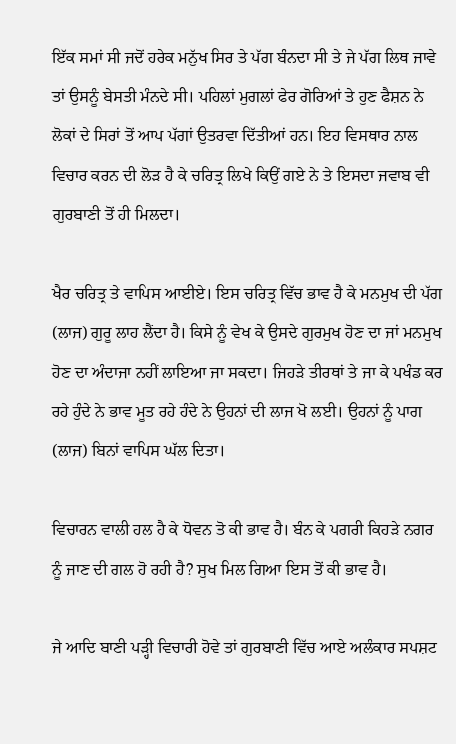ਇੱਕ ਸਮਾਂ ਸੀ ਜਦੋਂ ਹਰੇਕ ਮਨੁੱਖ ਸਿਰ ਤੇ ਪੱਗ ਬੰਨਦਾ ਸੀ ਤੇ ਜੇ ਪੱਗ ਲਿਥ ਜਾਵੇ ਤਾਂ ਉਸਨੂੰ ਬੇਸਤੀ ਮੰਨਦੇ ਸੀ। ਪਹਿਲਾਂ ਮੁਗਲਾਂ ਫੇਰ ਗੋਰਿਆਂ ਤੇ ਹੁਣ ਫੈਸ਼ਨ ਨੇ ਲੋਕਾਂ ਦੇ ਸਿਰਾਂ ਤੋਂ ਆਪ ਪੱਗਾਂ ਉਤਰਵਾ ਦਿੱਤੀਆਂ ਹਨ। ਇਹ ਵਿਸਥਾਰ ਨਾਲ ਵਿਚਾਰ ਕਰਨ ਦੀ ਲੋੜ ਹੈ ਕੇ ਚਰਿਤ੍ਰ ਲਿਖੇ ਕਿਉਂ ਗਏ ਨੇ ਤੇ ਇਸਦਾ ਜਵਾਬ ਵੀ ਗੁਰਬਾਣੀ ਤੋਂ ਹੀ ਮਿਲਦਾ।

ਖੈਰ ਚਰਿਤ੍ਰ ਤੇ ਵਾਪਿਸ ਆਈਏ। ਇਸ ਚਰਿਤ੍ਰ ਵਿੱਚ ਭਾਵ ਹੈ ਕੇ ਮਨਮੁਖ ਦੀ ਪੱਗ (ਲਾਜ) ਗੁਰੂ ਲਾਹ ਲੈਂਦਾ ਹੈ। ਕਿਸੇ ਨੂੰ ਵੇਖ ਕੇ ਉਸਦੇ ਗੁਰਮੁਖ ਹੋਣ ਦਾ ਜਾਂ ਮਨਮੁਖ ਹੋਣ ਦਾ ਅੰਦਾਜਾ ਨਹੀਂ ਲਾਇਆ ਜਾ ਸਕਦਾ। ਜਿਹੜੇ ਤੀਰਥਾਂ ਤੇ ਜਾ ਕੇ ਪਖੰਡ ਕਰ ਰਹੇ ਹੁੰਦੇ ਨੇ ਭਾਵ ਮੂਤ ਰਹੇ ਹੰਦੇ ਨੇ ਉਹਨਾਂ ਦੀ ਲਾਜ ਖੋ ਲਈ। ਉਹਨਾਂ ਨੂੰ ਪਾਗ (ਲਾਜ) ਬਿਨਾਂ ਵਾਪਿਸ ਘੱਲ ਦਿਤਾ।

ਵਿਚਾਰਨ ਵਾਲੀ ਹਲ ਹੈ ਕੇ ਧੋਵਨ ਤੋ ਕੀ ਭਾਵ ਹੈ। ਬੰਨ ਕੇ ਪਗਰੀ ਕਿਹੜੇ ਨਗਰ ਨੂੰ ਜਾਣ ਦੀ ਗਲ ਹੋ ਰਹੀ ਹੈ? ਸੁਖ ਮਿਲ ਗਿਆ ਇਸ ਤੋਂ ਕੀ ਭਾਵ ਹੈ।

ਜੇ ਆਦਿ ਬਾਣੀ ਪੜ੍ਹੀ ਵਿਚਾਰੀ ਹੋਵੇ ਤਾਂ ਗੁਰਬਾਣੀ ਵਿੱਚ ਆਏ ਅਲੰਕਾਰ ਸਪਸ਼ਟ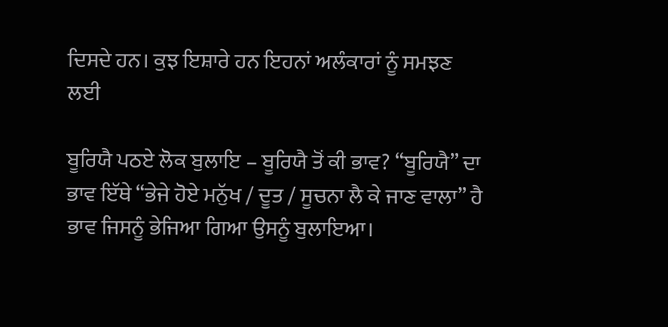ਦਿਸਦੇ ਹਨ। ਕੁਝ ਇਸ਼ਾਰੇ ਹਨ ਇਹਨਾਂ ਅਲੰਕਾਰਾਂ ਨੂੰ ਸਮਝਣ ਲਈ

ਬੂਰਿਯੈ ਪਠਏ ਲੋਕ ਬੁਲਾਇ – ਬੂਰਿਯੈ ਤੋਂ ਕੀ ਭਾਵ? “ਬੂਰਿਯੈ” ਦਾ ਭਾਵ ਇੱਥੇ “ਭੇਜੇ ਹੋਏ ਮਨੁੱਖ / ਦੂਤ / ਸੂਚਨਾ ਲੈ ਕੇ ਜਾਣ ਵਾਲਾ” ਹੈ ਭਾਵ ਜਿਸਨੂੰ ਭੇਜਿਆ ਗਿਆ ਉਸਨੂੰ ਬੁਲਾਇਆ।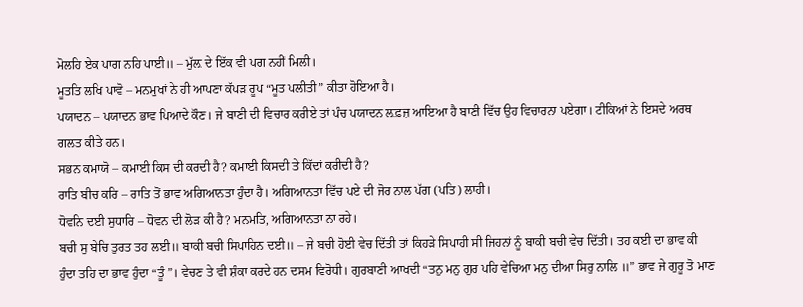ਮੋਲਹਿ ਏਕ ਪਾਗ ਨਹਿ ਪਾਈ॥ – ਮੁੱਲ਼ ਦੇ ਇੱਕ ਵੀ ਪਗ ਨਹੀਂ ਮਿਲੀ।
ਮੂਤਤਿ ਲਖਿ ਪਾਵੋ – ਮਨਮੁਖਾਂ ਨੇ ਹੀ ਆਪਣਾ ਕੱਪੜ ਰੂਪ “ਮੂਤ ਪਲੀਤੀ” ਕੀਤਾ ਹੋਇਆ ਹੈ।
ਪਯਾਦਨ – ਪਯਾਦਨ ਭਾਵ ਪਿਆਦੇ ਕੌਣ। ਜੇ ਬਾਣੀ ਦੀ ਵਿਚਾਰ ਕਰੀਏ ਤਾਂ ਪੰਚ ਪਯਾਦਨ ਲ਼ਫ਼ਜ਼ ਆਇਆ ਹੈ ਬਾਣੀ ਵਿੱਚ ਉਹ ਵਿਚਾਰਨਾ ਪਏਗਾ। ਟੀਕਿਆਂ ਨੇ ਇਸਦੇ ਅਰਥ ਗਲਤ ਕੀਤੇ ਹਨ।
ਸਭਨ ਕਮਾਯੋ – ਕਮਾਈ ਕਿਸ ਦੀ ਕਰਦੀ ਹੈ? ਕਮਾਈ ਕਿਸਦੀ ਤੇ ਕਿੱਦਾਂ ਕਰੀਦੀ ਹੈ?
ਰਾਤਿ ਬੀਚ ਕਰਿ – ਰਾਤਿ ਤੋਂ ਭਾਵ ਅਗਿਆਨਤਾ ਹੁੰਦਾ ਹੈ। ਅਗਿਆਨਤਾ ਵਿੱਚ ਪਏ ਦੀ ਜੋਰ ਨਾਲ ਪੱਗ (ਪਤਿ) ਲਾਹੀ।
ਧੋਵਨਿ ਦਈ ਸੁਧਾਰਿ – ਧੋਵਨ ਦੀ ਲੋੜ ਕੀ ਹੈ? ਮਨਮਤਿ, ਅਗਿਆਨਤਾ ਨਾ ਰਹੇ।
ਬਚੀ ਸੁ ਬੇਚਿ ਤੁਰਤ ਤਹ ਲਈ॥ ਬਾਕੀ ਬਚੀ ਸਿਪਾਹਿਨ ਦਈ॥ – ਜੇ ਬਚੀ ਹੋਈ ਵੇਚ ਦਿੱਤੀ ਤਾਂ ਕਿਹੜੇ ਸਿਪਾਹੀ ਸੀ ਜਿਹਨਾਂ ਨੂੰ ਬਾਕੀ ਬਚੀ ਵੇਚ ਦਿੱਤੀ। ਤਹ ਕਈ ਦਾ ਭਾਵ ਕੀ ਹੁੰਦਾ ਤਹਿ ਦਾ ਭਾਵ ਹੁੰਦਾ “ਤੂੰ”। ਵੇਚਣ ਤੇ ਵੀ ਸ਼ੰਕਾ ਕਰਦੇ ਹਨ ਦਸਮ ਵਿਰੋਧੀ। ਗੁਰਬਾਣੀ ਆਖਦੀ “ਤਨੁ ਮਨੁ ਗੁਰ ਪਹਿ ਵੇਚਿਆ ਮਨੁ ਦੀਆ ਸਿਰੁ ਨਾਲਿ ॥” ਭਾਵ ਜੇ ਗੁਰੂ ਤੋ ਮਾਣ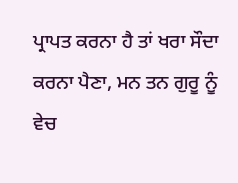ਪ੍ਰਾਪਤ ਕਰਨਾ ਹੈ ਤਾਂ ਖਰਾ ਸੌਦਾ ਕਰਨਾ ਪੈਣਾ, ਮਨ ਤਨ ਗੁਰੂ ਨੂੰ ਵੇਚ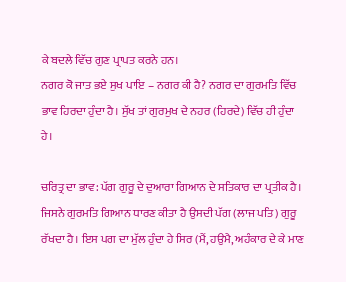ਕੇ ਬਦਲੇ ਵਿੱਚ ਗੁਣ ਪ੍ਰਾਪਤ ਕਰਨੇ ਹਨ।
ਨਗਰ ਕੋ ਜਾਤ ਭਏ ਸੁਖ ਪਾਇ – ਨਗਰ ਕੀ ਹੈ? ਨਗਰ ਦਾ ਗੁਰਮਤਿ ਵਿੱਚ ਭਾਵ ਹਿਰਦਾ ਹੁੰਦਾ ਹੈ। ਸੁੱਖ ਤਾਂ ਗੁਰਮੁਖ ਦੇ ਨਹਰ (ਹਿਰਦੇ) ਵਿੱਚ ਹੀ ਹੁੰਦਾ ਹੇ।

ਚਰਿਤ੍ਰ ਦਾ ਭਾਵ: ਪੱਗ ਗੁਰੂ ਦੇ ਦੁਆਰਾ ਗਿਆਨ ਦੇ ਸਤਿਕਾਰ ਦਾ ਪ੍ਰਤੀਕ ਹੈ। ਜਿਸਨੇ ਗੁਰਮਤਿ ਗਿਆਨ ਧਾਰਣ ਕੀਤਾ ਹੈ ਉਸਦੀ ਪੱਗ (ਲਾਜ ਪਤਿ) ਗੁਰੂ ਰੱਖਦਾ ਹੈ। ਇਸ ਪਗ ਦਾ ਮੁੱਲ ਹੁੰਦਾ ਹੇ ਸਿਰ (ਮੈਂ, ਹਉਮੈ, ਅਹੰਕਾਰ ਦੇ ਕੇ ਮਾਣ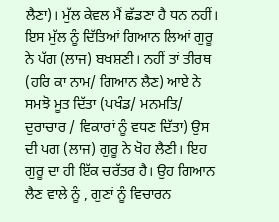ਲੈਣਾ)। ਮੁੱਲ ਕੇਵਲ ਮੈਂ ਛੱਡਣਾ ਹੈ ਧਨ ਨਹੀਂ। ਇਸ ਮੁੱਲ ਨੂੰ ਦਿੱਤਿਆਂ ਗਿਆਨ ਲਿਆਂ ਗੁਰੂ ਨੇ ਪੱਗ (ਲਾਜ) ਬਖਸ਼ਣੀ। ਨਹੀਂ ਤਾਂ ਤੀਰਥ (ਹਰਿ ਕਾ ਨਾਮ/ ਗਿਆਨ ਲੈਣ) ਆਏ ਨੇ ਸਮਝੋ ਮੂਤ ਦਿੱਤਾ (ਪਖੰਡ/ ਮਨਮਤਿ/ ਦੁਰਾਚਾਰ / ਵਿਕਾਰਾਂ ਨੂੰ ਵਧਣ ਦਿੱਤਾ) ਉਸ ਦੀ ਪਗ (ਲਾਜ) ਗੁਰੂ ਨੇ ਖੋਹ ਲੈਣੀ। ਇਹ ਗੁਰੂ ਦਾ ਹੀ ਇੱਕ ਚਰੱਤਰ ਹੈ। ਉਹ ਗਿਆਨ ਲੈਣ ਵਾਲੇ ਨੂੰ , ਗੁਣਾਂ ਨੂੰ ਵਿਚਾਰਨ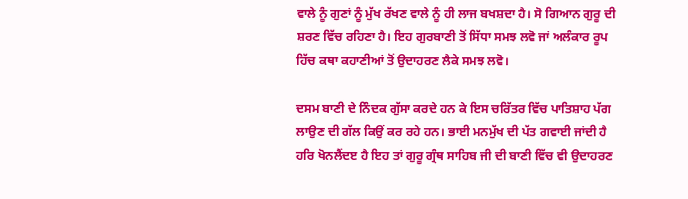ਵਾਲੇ ਨੂੰ ਗੁਣਾਂ ਨੂੰ ਮੁੱਖ ਰੱਖਣ ਵਾਲੇ ਨੂੰ ਹੀ ਲਾਜ ਬਖਸ਼ਦਾ ਹੈ। ਸੋ ਗਿਆਨ ਗੁਰੂ ਦੀ ਸ਼ਰਣ ਵਿੱਚ ਰਹਿਣਾ ਹੈ। ਇਹ ਗੁਰਬਾਣੀ ਤੋਂ ਸਿੱਧਾ ਸਮਝ ਲਵੋ ਜਾਂ ਅਲੰਕਾਰ ਰੂਪ ਹਿੱਚ ਕਥਾ ਕਹਾਣੀਆਂ ਤੋਂ ਉਦਾਹਰਣ ਲੈਕੇ ਸਮਝ ਲਵੋ।

ਦਸਮ ਬਾਣੀ ਦੇ ਨਿੰਦਕ ਗੁੱਸਾ ਕਰਦੇ ਹਨ ਕੇ ਇਸ ਚਰਿੱਤਰ ਵਿੱਚ ਪਾਤਿਸ਼ਾਹ ਪੱਗ ਲਾਉਣ ਦੀ ਗੱਲ ਕਿਉਂ ਕਰ ਰਹੇ ਹਨ। ਭਾਈ ਮਨਮੁੱਖ ਦੀ ਪੱਤ ਗਵਾਈ ਜਾਂਦੀ ਹੈ ਹਰਿ ਖੋਨਲੈਂਦੲ ਹੈ ਇਹ ਤਾਂ ਗੁਰੂ ਗ੍ਰੰਥ ਸਾਹਿਬ ਜੀ ਦੀ ਬਾਣੀ ਵਿੱਚ ਵੀ ਉਦਾਹਰਣ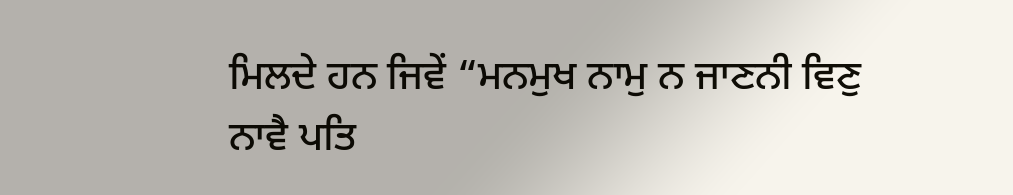ਮਿਲਦੇ ਹਨ ਜਿਵੇਂ “ਮਨਮੁਖ ਨਾਮੁ ਨ ਜਾਣਨੀ ਵਿਣੁ ਨਾਵੈ ਪਤਿ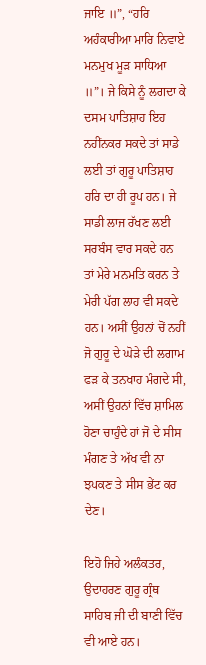ਜਾਇ ॥”, “ਹਰਿ ਅਹੰਕਾਰੀਆ ਮਾਰਿ ਨਿਵਾਏ ਮਨਮੁਖ ਮੂੜ ਸਾਧਿਆ ॥”। ਜੇ ਕਿਸੇ ਨੂੰ ਲਗਦਾ ਕੇ ਦਸਮ ਪਾਤਿਸ਼ਾਹ ਇਹ ਨਹੀਂਨਕਰ ਸਕਦੇ ਤਾਂ ਸਾਡੇ ਲਈ ਤਾਂ ਗੁਰੂ ਪਾਤਿਸ਼ਾਹ ਹਰਿ ਦਾ ਹੀ ਰੂਪ ਹਨ। ਜੇ ਸਾਡੀ ਲਾਜ ਰੱਖਣ ਲਈ ਸਰਬੰਸ ਵਾਰ ਸਕਦੇ ਹਨ ਤਾਂ ਮੇਰੇ ਮਨਮਤਿ ਕਰਨ ਤੇ ਮੇਰੀ ਪੱਗ ਲਾਹ ਵੀ ਸਕਦੇ ਹਨ। ਅਸੀਂ ਉਹਨਾਂ ਚੋਂ ਨਹੀਂ ਜੋ ਗੁਰੂ ਦੇ ਘੋੜੇ ਦੀ ਲਗਾਮ ਫੜ ਕੇ ਤਨਖਾਹ ਮੰਗਦੇ ਸੀ, ਅਸੀਂ ਉਹਨਾਂ ਵਿੱਚ ਸ਼ਾਮਿਲ ਹੋਣਾ ਚਾਹੁੰਦੇ ਹਾਂ ਜੋ ਦੇ ਸੀਸ ਮੰਗਣ ਤੇ ਅੱਖ ਵੀ ਨਾ ਝਪਕਣ ਤੇ ਸੀਸ ਭੇਂਟ ਕਰ ਦੇਣ।

ਇਹੋ ਜਿਹੇ ਅਲੰਕਤਰ, ਉਦਾਹਰਣ ਗੁਰੂ ਗ੍ਰੰਥ ਸਾਹਿਬ ਜੀ ਦੀ ਬਾਣੀ ਵਿੱਚ ਵੀ ਆਏ ਹਨ।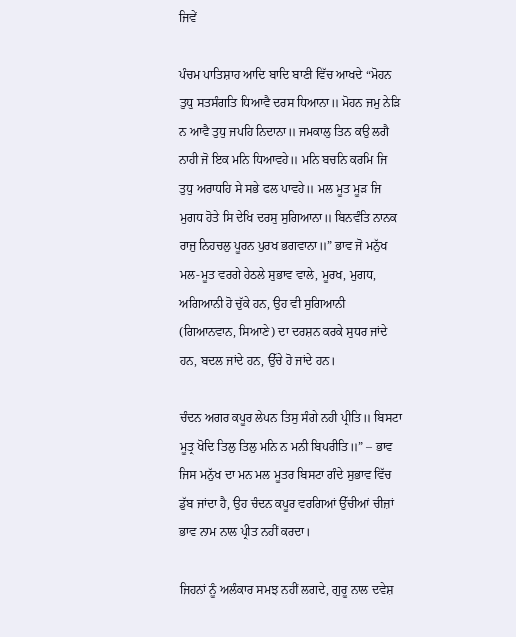ਜਿਵੇਂ

ਪੰਚਮ ਪਾਤਿਸ਼ਾਹ ਆਦਿ ਬਾਦਿ ਬਾਣੀ ਵਿੱਚ ਆਖਦੇ “ਮੋਹਨ ਤੁਧੁ ਸਤਸੰਗਤਿ ਧਿਆਵੈ ਦਰਸ ਧਿਆਨਾ॥ ਮੋਹਨ ਜਮੁ ਨੇੜਿ ਨ ਆਵੈ ਤੁਧੁ ਜਪਹਿ ਨਿਦਾਨਾ॥ ਜਮਕਾਲੁ ਤਿਨ ਕਉ ਲਗੈ ਨਾਹੀ ਜੋ ਇਕ ਮਨਿ ਧਿਆਵਹੇ॥ ਮਨਿ ਬਚਨਿ ਕਰਮਿ ਜਿ ਤੁਧੁ ਅਰਾਧਹਿ ਸੇ ਸਭੇ ਫਲ ਪਾਵਹੇ॥ ਮਲ ਮੂਤ ਮੂੜ ਜਿ ਮੁਗਧ ਹੋਤੇ ਸਿ ਦੇਖਿ ਦਰਸੁ ਸੁਗਿਆਨਾ॥ ਬਿਨਵੰਤਿ ਨਾਨਕ ਰਾਜੁ ਨਿਹਚਲੁ ਪੂਰਨ ਪੁਰਖ ਭਗਵਾਨਾ॥” ਭਾਵ ਜੋ ਮਨੁੱਖ ਮਲ‑ਮੂਤ ਵਰਗੇ ਹੇਠਲੇ ਸੁਭਾਵ ਵਾਲੇ, ਮੂਰਖ, ਮੁਗਧ, ਅਗਿਆਨੀ ਹੋ ਚੁੱਕੇ ਹਨ, ਉਹ ਵੀ ਸੁਗਿਆਨੀ (ਗਿਆਨਵਾਨ, ਸਿਆਣੇ) ਦਾ ਦਰਸ਼ਨ ਕਰਕੇ ਸੁਧਰ ਜਾਂਦੇ ਹਨ, ਬਦਲ ਜਾਂਦੇ ਹਨ, ਉੱਚੇ ਹੋ ਜਾਂਦੇ ਹਨ।

ਚੰਦਨ ਅਗਰ ਕਪੂਰ ਲੇਪਨ ਤਿਸੁ ਸੰਗੇ ਨਹੀ ਪ੍ਰੀਤਿ॥ ਬਿਸਟਾ ਮੂਤ੍ਰ ਖੋਦਿ ਤਿਲੁ ਤਿਲੁ ਮਨਿ ਨ ਮਨੀ ਬਿਪਰੀਤਿ॥” – ਭਾਵ ਜਿਸ ਮਨੁੱਖ ਦਾ ਮਨ ਮਲ ਮੂਤਰ ਬਿਸਟਾ ਗੰਦੇ ਸੁਭਾਵ ਵਿੱਚ ਡੁੱਬ ਜਾਂਦਾ ਹੈ, ਉਹ ਚੰਦਨ ਕਪੂਰ ਵਰਗਿਆਂ ਉੱਚੀਆਂ ਚੀਜ਼ਾਂ ਭਾਵ ਨਾਮ ਨਾਲ ਪ੍ਰੀਤ ਨਹੀਂ ਕਰਦਾ।

ਜਿਹਨਾਂ ਨੂੰ ਅਲੰਕਾਰ ਸਮਝ ਨਹੀਂ ਲਗਦੇ, ਗੁਰੂ ਨਾਲ ਦਵੇਸ਼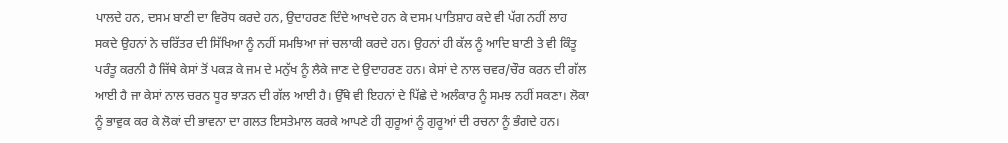ਪਾਲਦੇ ਹਨ, ਦਸਮ ਬਾਣੀ ਦਾ ਵਿਰੋਧ ਕਰਦੇ ਹਨ, ਉਦਾਹਰਣ ਦਿੰਦੇ ਆਖਦੇ ਹਨ ਕੇ ਦਸਮ ਪਾਤਿਸ਼ਾਹ ਕਦੇ ਵੀ ਪੱਗ ਨਹੀਂ ਲਾਹ ਸਕਦੇ ਉਹਨਾਂ ਨੇ ਚਰਿੱਤਰ ਦੀ ਸਿੱਖਿਆ ਨੂੰ ਨਹੀਂ ਸਮਝਿਆ ਜਾਂ ਚਲਾਕੀ ਕਰਦੇ ਹਨ। ਉਹਨਾਂ ਹੀ ਕੱਲ ਨੂੰ ਆਦਿ ਬਾਣੀ ਤੇ ਵੀ ਕਿੰਤੂ ਪਰੰਤੂ ਕਰਨੀ ਹੈ ਜਿੱਥੇ ਕੇਸਾਂ ਤੋਂ ਪਕੜ ਕੇ ਜਮ ਦੇ ਮਨੁੱਖ ਨੂੰ ਲੈਕੇ ਜਾਣ ਦੇ ਉਦਾਹਰਣ ਹਨ। ਕੇਸਾਂ ਦੇ ਨਾਲ ਚਵਰ/ਚੌਰ ਕਰਨ ਦੀ ਗੱਲ ਆਈ ਹੈ ਜਾ ਕੇਸਾਂ ਨਾਲ ਚਰਨ ਧੂਰ ਝਾੜਨ ਦੀ ਗੱਲ ਆਈ ਹੈ। ਉੱਥੇ ਵੀ ਇਹਨਾਂ ਦੇ ਪਿੱਛੇ ਦੇ ਅਲੰਕਾਰ ਨੂੰ ਸਮਝ ਨਹੀਂ ਸਕਣਾ। ਲੋਕਾ ਨੂੰ ਭਾਵੁਕ ਕਰ ਕੇ ਲੋਕਾਂ ਦੀ ਭਾਵਨਾ ਦਾ ਗਲਤ ਇਸਤੇਮਾਲ ਕਰਕੇ ਆਪਣੇ ਹੀ ਗੁਰੂਆਂ ਨੂੰ ਗੁਰੂਆਂ ਦੀ ਰਚਨਾ ਨੂੰ ਭੰਗਦੇ ਹਨ।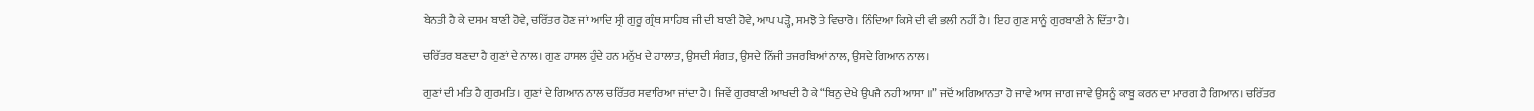ਬੇਨਤੀ ਹੈ ਕੇ ਦਸਮ ਬਾਣੀ ਹੋਵੇ, ਚਰਿੱਤਰ ਹੋਣ ਜਾਂ ਆਦਿ ਸ੍ਰੀ ਗੁਰੂ ਗ੍ਰੰਥ ਸਾਹਿਬ ਜੀ ਦੀ ਬਾਣੀ ਹੋਵੇ, ਆਪ ਪੜ੍ਹੋ, ਸਮਝੋ ਤੇ ਵਿਚਾਰੋ। ਨਿੰਦਿਆ ਕਿਸੇ ਦੀ ਵੀ ਭਲੀ ਨਹੀਂ ਹੈ। ਇਹ ਗੁਣ ਸਾਨੂੰ ਗੁਰਬਾਣੀ ਨੇ ਦਿੱਤਾ ਹੈ।

ਚਰਿੱਤਰ ਬਣਦਾ ਹੈ ਗੁਣਾਂ ਦੇ ਨਾਲ। ਗੁਣ ਹਾਸਲ ਹੁੰਦੇ ਹਨ ਮਨੁੱਖ ਦੇ ਹਾਲਾਤ, ਉਸਦੀ ਸੰਗਤ, ਉਸਦੇ ਨਿੱਜੀ ਤਜਰਬਿਆਂ ਨਾਲ, ਉਸਦੇ ਗਿਆਨ ਨਾਲ।

ਗੁਣਾਂ ਦੀ ਮਤਿ ਹੈ ਗੁਰਮਤਿ। ਗੁਣਾਂ ਦੇ ਗਿਆਨ ਨਾਲ ਚਰਿੱਤਰ ਸਵਾਰਿਆ ਜਾਂਦਾ ਹੈ। ਜਿਵੇਂ ਗੁਰਬਾਣੀ ਆਖਦੀ ਹੈ ਕੇ “ਬਿਨੁ ਦੇਖੇ ਉਪਜੈ ਨਹੀ ਆਸਾ ॥” ਜਦੋਂ ਅਗਿਆਨਤਾ ਹੋ ਜਾਵੇ ਆਸ ਜਾਗ ਜਾਵੇ ਉਸਨੂੰ ਕਾਬੂ ਕਰਨ ਦਾ ਮਾਰਗ ਹੈ ਗਿਆਨ। ਚਰਿੱਤਰ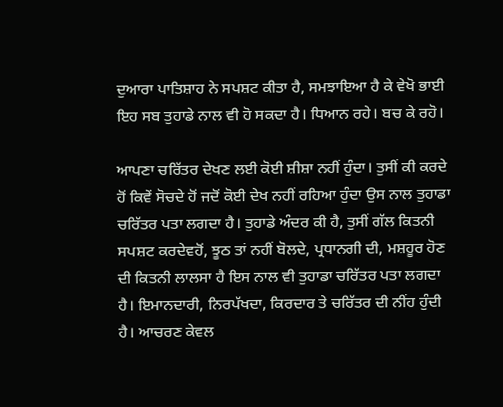ਦੁਆਰਾ ਪਾਤਿਸ਼ਾਹ ਨੇ ਸਪਸ਼ਟ ਕੀਤਾ ਹੈ, ਸਮਝਾਇਆ ਹੈ ਕੇ ਵੇਖੋ ਭਾਈ ਇਹ ਸਬ ਤੁਹਾਡੇ ਨਾਲ ਵੀ ਹੋ ਸਕਦਾ ਹੈ। ਧਿਆਨ ਰਹੇ। ਬਚ ਕੇ ਰਹੋ।

ਆਪਣਾ ਚਰਿੱਤਰ ਦੇਖਣ ਲਈ ਕੋਈ ਸ਼ੀਸ਼ਾ ਨਹੀਂ ਹੁੰਦਾ। ਤੁਸੀਂ ਕੀ ਕਰਦੇ ਹੋਂ ਕਿਵੇਂ ਸੋਚਦੇ ਹੋਂ ਜਦੋਂ ਕੋਈ ਦੇਖ ਨਹੀਂ ਰਹਿਆ ਹੁੰਦਾ ਉਸ ਨਾਲ ਤੁਹਾਡਾ ਚਰਿੱਤਰ ਪਤਾ ਲਗਦਾ ਹੈ। ਤੁਹਾਡੇ ਅੰਦਰ ਕੀ ਹੈ, ਤੁਸੀਂ ਗੱਲ ਕਿਤਨੀ ਸਪਸ਼ਟ ਕਰਦੇਵਹੋਂ, ਝੂਠ ਤਾਂ ਨਹੀਂ ਬੋਲਦੇ, ਪ੍ਰਧਾਨਗੀ ਦੀ, ਮਸ਼ਹੂਰ ਹੋਣ ਦੀ ਕਿਤਨੀ ਲਾਲਸਾ ਹੈ ਇਸ ਨਾਲ ਵੀ ਤੁਹਾਡਾ ਚਰਿੱਤਰ ਪਤਾ ਲਗਦਾ ਹੈ। ਇਮਾਨਦਾਰੀ, ਨਿਰਪੱਖਦਾ, ਕਿਰਦਾਰ ਤੇ ਚਰਿੱਤਰ ਦੀ ਨੀਂਹ ਹੁੰਦੀ ਹੈ। ਆਚਰਣ ਕੇਵਲ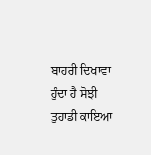ਬਾਹਰੀ ਦਿਖਾਵਾ ਹੁੰਦਾ ਹੈ ਸੋਝੀ ਤੁਹਾਡੀ ਕਾਇਆ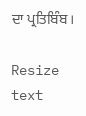ਦਾ ਪ੍ਰਤਿਬਿੰਬ।

Resize text